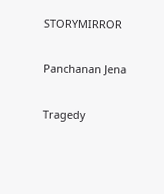STORYMIRROR

Panchanan Jena

Tragedy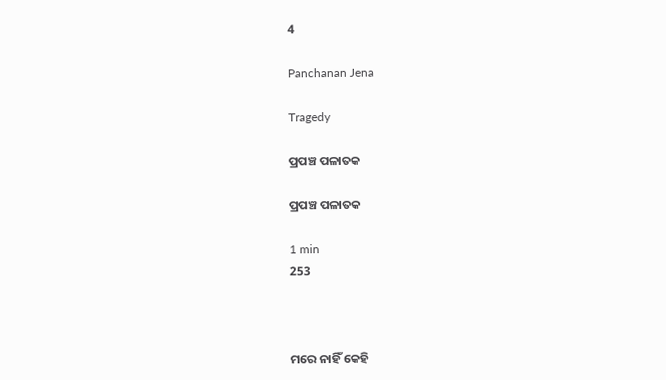4

Panchanan Jena

Tragedy

ପ୍ରପଞ୍ଚ ପଳାତକ

ପ୍ରପଞ୍ଚ ପଳାତକ

1 min
253



ମରେ ନାହିଁ କେହି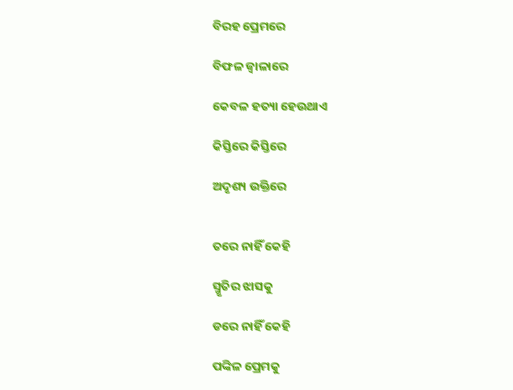ବିରହ ପ୍ରେମରେ

ବିଫଳ ଜ୍ୱାଳାରେ

କେବଳ ହତ୍ୟା ହେଉଥାଏ

କିସ୍ତିରେ କିସ୍ତିରେ

ଅଦୃଶ୍ୟ ଉକ୍ତିରେ


ତରେ ନାହିଁ କେହି

ସ୍ମୃତିର ଝାସକୁ

ଡରେ ନାହିଁ କେହି

ପଙ୍କିଳ ପ୍ରେମକୁ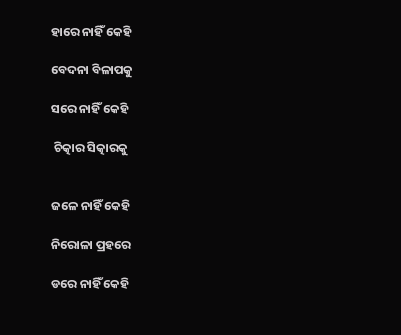ହାରେ ନାହିଁ କେହି

ବେଦନା ବିଳାପକୁ

ସରେ ନାହିଁ କେହି

 ଚିତ୍କାର ସିତ୍କାରକୁ


ଜଳେ ନାହିଁ କେହି

ନିରୋଳା ପ୍ରହରେ

ଡରେ ନାହିଁ କେହି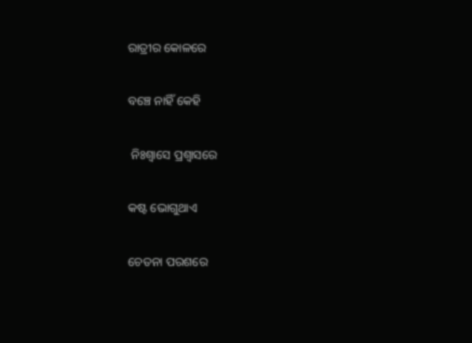ରାତ୍ରୀର କୋଳରେ

ବଞ୍ଚେ ନାହିଁ କେହି

 ନିଃଶ୍ୱାସେ ପ୍ରଶ୍ଵାସରେ

କଷ୍ଟ ଭୋଗୁଥାଏ

ଚେତନା ପରଶରେ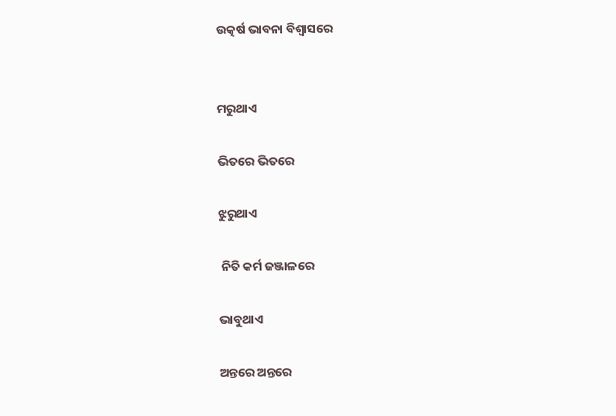ଉତ୍କର୍ଷ ଭାବନା ବିଶ୍ଵାସରେ


ମରୁଥାଏ

ଭିତରେ ଭିତରେ

ଝୁରୁଥାଏ

 ନିତି କର୍ମ ଜଞ୍ଜାଳରେ

ଭାବୁଥାଏ

ଅନ୍ତରେ ଅନ୍ତରେ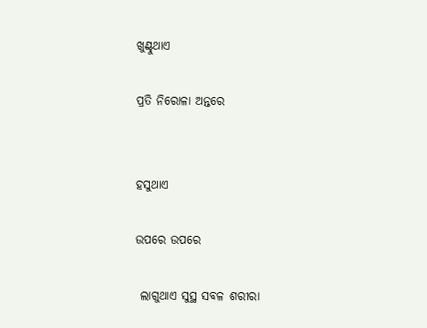ଖୁଣ୍ଟୁଥାଏ

ପ୍ରତି ନିରୋଳା ଅନ୍ତରେ


ହସୁଥାଏ

ଉପରେ ଉପରେ

 ଲାଗୁଥାଏ ସୁସ୍ଥ ସବଳ ଶରୀରା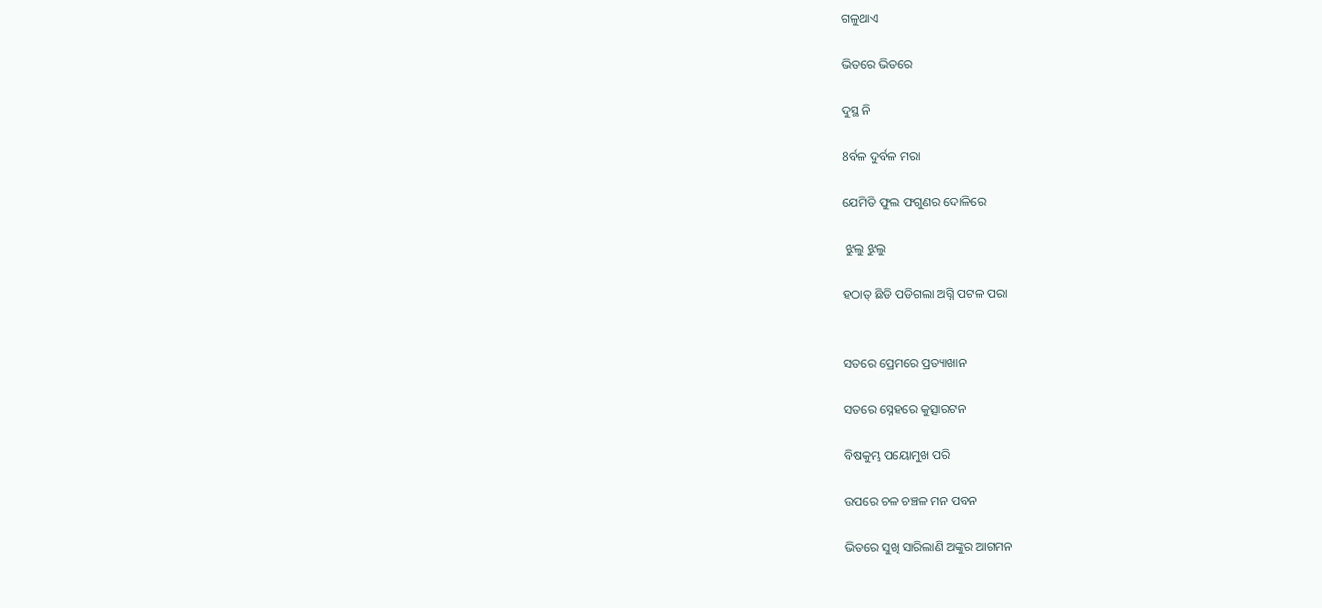ଗଳୁଥାଏ

ଭିତରେ ଭିତରେ

ଦୁସ୍ଥ ନି

8ର୍ବଳ ଦୁର୍ବଳ ମରା

ଯେମିତି ଫୁଲ ଫଗୁଣର ଦୋଳିରେ

 ଝୁଲୁ ଝୁଲୁ

ହଠାତ୍ ଛିଡି ପଡିଗଲା ଅଗ୍ନି ପଟଳ ପରା


ସତରେ ପ୍ରେମରେ ପ୍ରତ୍ୟାଖାନ

ସତରେ ସ୍ନେହରେ କୁତ୍ସାରଟନ

ବିଷକୁମ୍ଭ ପୟୋମୁଖ ପରି

ଉପରେ ଚଳ ଚଞ୍ଚଳ ମନ ପବନ

ଭିତରେ ସୁଖି ସାରିଲାଣି ଅଙ୍କୁର ଆଗମନ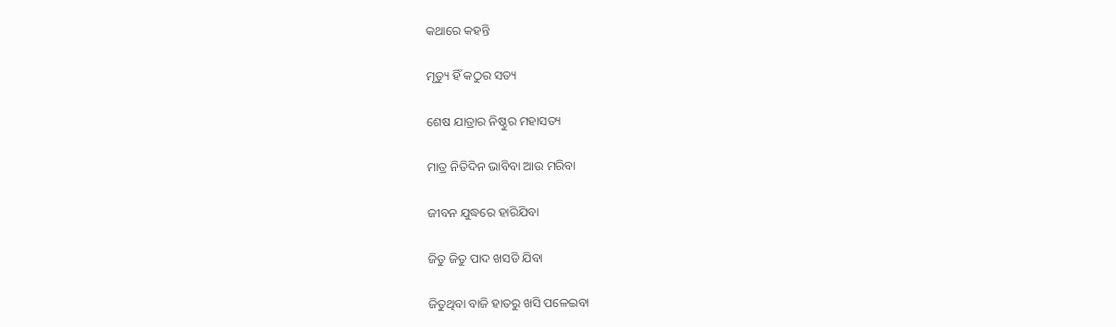କଥାରେ କହନ୍ତି

ମୃତ୍ୟୁ ହିଁ କଠୁର ସତ୍ୟ

ଶେଷ ଯାତ୍ରାର ନିଷ୍ଠୁର ମହାସତ୍ୟ

ମାତ୍ର ନିତିଦିନ ଭାବିବା ଆଉ ମରିବା

ଜୀବନ ଯୁଦ୍ଧରେ ହାରିଯିବା

ଜିତୁ ଜିତୁ ପାଦ ଖସଡି ଯିବା

ଜିତୁଥିବା ବାଜି ହାତରୁ ଖସି ପଳେଇବା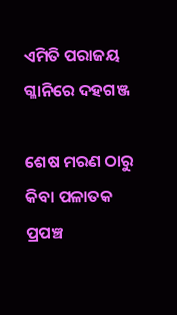ଏମିତି ପରାଜୟ ଗ୍ଳାନିରେ ଦହଗଞ୍ଜ

ଶେଷ ମରଣ ଠାରୁ କିବା ପଳାତକ ପ୍ରପଞ୍ଚ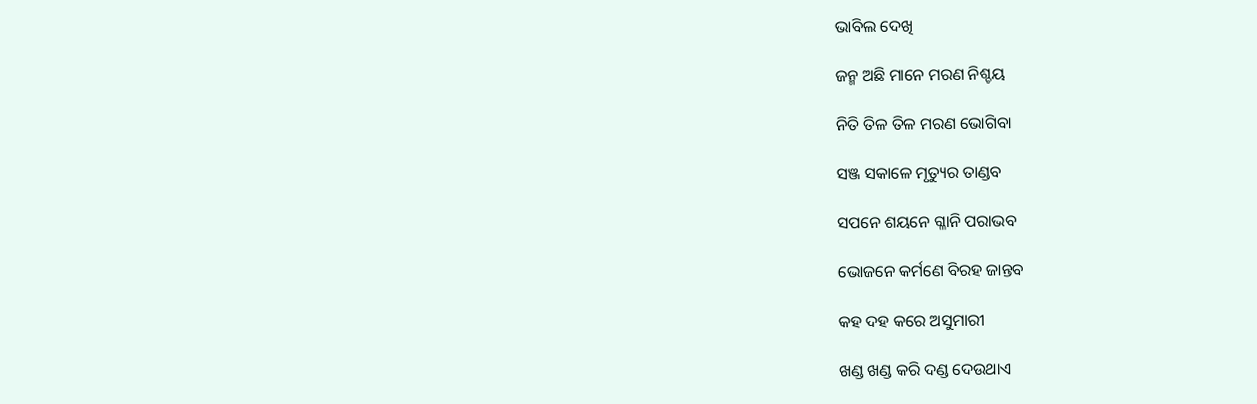ଭାବିଲ ଦେଖି

ଜନ୍ମ ଅଛି ମାନେ ମରଣ ନିଶ୍ଚୟ

ନିତି ତିଳ ତିଳ ମରଣ ଭୋଗିବା

ସଞ୍ଜ ସକାଳେ ମୃତ୍ୟୁର ତାଣ୍ଡବ

ସପନେ ଶୟନେ ଗ୍ଳାନି ପରାଭବ

ଭୋଜନେ କର୍ମଣେ ବିରହ ଜାନ୍ତବ

କହ ଦହ କରେ ଅସୁମାରୀ

ଖଣ୍ଡ ଖଣ୍ଡ କରି ଦଣ୍ଡ ଦେଉଥାଏ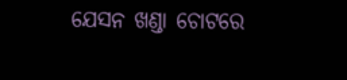ଯେସନ ଖଣ୍ଡା ଚୋଟରେ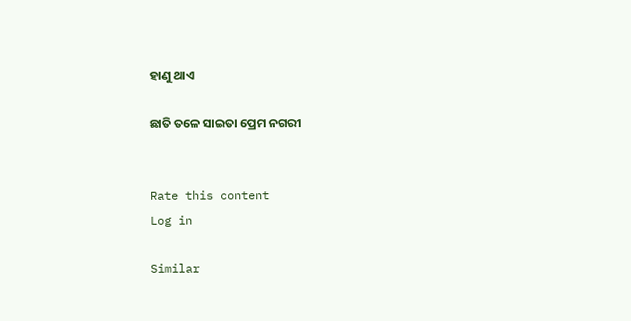ହାଣୁ ଥାଏ

ଛାତି ତଳେ ସାଇତା ପ୍ରେମ ନଗରୀ


Rate this content
Log in

Similar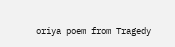oriya poem from Tragedy